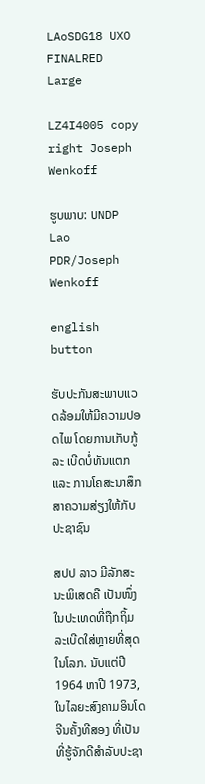LAoSDG18 UXO FINALRED Large

LZ4I4005 copy right Joseph Wenkoff

ຮູບພາບ: UNDP Lao PDR/Joseph Wenkoff

english button

ຮັບປະກັນສະພາບແວດລ້ອມໃຫ້ມີຄວາມປອດໄພ ໂດຍການເກັບກູ້ລະ ເບີດບໍ່ທັນແຕກ ແລະ ການໂຄສະນາສຶກສາຄວາມສ່ຽງໃຫ້ກັບປະຊາຊົນ

ສປປ ລາວ ມີລັກສະນະພິເສດຄື ເປັນໜຶ່ງໃນປະເທດທີ່ຖືກຖິ້ມລະເບີດໃສ່ຫຼາຍທີ່ສຸດໃນໂລກ. ນັບແຕ່ປີ 1964 ຫາປີ 1973, ໃນໄລຍະສົງຄາມອິນໂດຈີນຄັ້ງທີສອງ ທີ່ເປັນທີ່ຮູ້ຈັກດີສຳລັບປະຊາ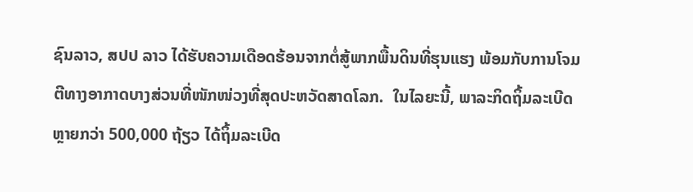ຊົນລາວ, ສປປ ລາວ ໄດ້ຮັບຄວາມເດືອດຮ້ອນຈາກຕໍ່ສູ້ພາກພື້ນດິນທີ່ຮຸນແຮງ ພ້ອມກັບການໂຈມຕີທາງອາກາດບາງສ່ວນທີ່ໜັກໜ່ວງທີ່ສຸດປະຫວັດສາດໂລກ.  ໃນໄລຍະນີ້, ພາລະກິດຖິ້ມລະເບີດຫຼາຍກວ່າ 500,000 ຖ້ຽວ ໄດ້ຖິ້ມລະເບີດ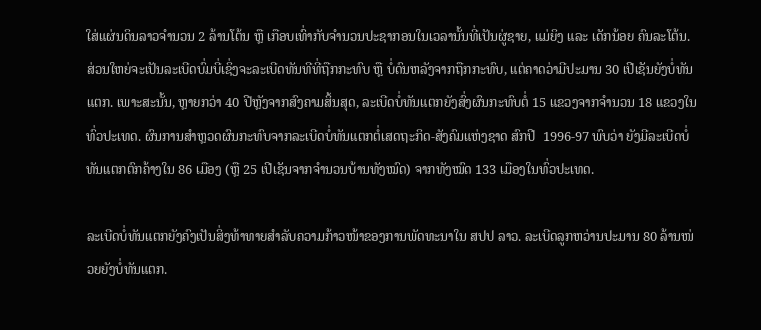ໃສ່ແຜ່ນດິນລາວຈຳນວນ 2 ລ້ານໂຕ້ນ ຫຼື ເກືອບເທົ່າກັບຈຳນວນປະຊາກອນໃນເວລານັ້ນທີ່ເປັນຜູ່ຊາຍ, ແມ່ຍິງ ແລະ ເດັກນ້ອຍ ຄົນລະໂຕ້ນ. ສ່ວນໃຫຍ່ຈະເປັນລະເບີດບົ່ມບີ່ເຊິ່ງຈະລະເບີດທັນທີທີ່ຖືກກະທົບ ຫຼື ບໍ່ດົນຫລັງຈາກຖືກກະທົບ, ແຕ່ຄາດວ່າມີປະມານ 30 ເປີເຊັນຍັງບໍ່ທັນແຕກ. ເພາະສະນັ້ນ, ຫຼາຍກວ່າ 40 ປີຫຼັງຈາກສົງຄາມສິ້ນສຸດ, ລະເບີດບໍ່ທັນແຕກຍັງສົ່ງຜົນກະທົບຕໍ່ 15 ແຂວງຈາກຈຳນວນ 18 ແຂວງໃນທົ່ວປະເທດ. ຜົນການສຳຫຼວດຜົນກະທົບຈາກລະເບີດບໍ່ທັນແຕກຕໍ່ເສດຖະກິດ-ສັງຄົມແຫ່ງຊາດ ສົກປີ  1996-97 ພົບວ່າ ຍັງມີລະເບີດບໍ່ທັນແຕກຕົກຄ້າງໃນ 86 ເມືອງ (ຫຼື 25 ເປີເຊັນຈາກຈຳນວນບ້ານທັງໝົດ) ຈາກທັງໝົດ 133 ເມືອງໃນທົ່ວປະເທດ.

ລະເບີດບໍ່ທັນແຕກຍັງຄົງເປັນສິ່ງທ້າທາຍສຳລັບຄວາມກ້າວໜ້າຂອງການພັດທະນາໃນ ສປປ ລາວ. ລະເບີດລູກຫວ່ານປະມານ 80 ລ້ານໜ່ວຍຍັງບໍ່ທັນແຕກ.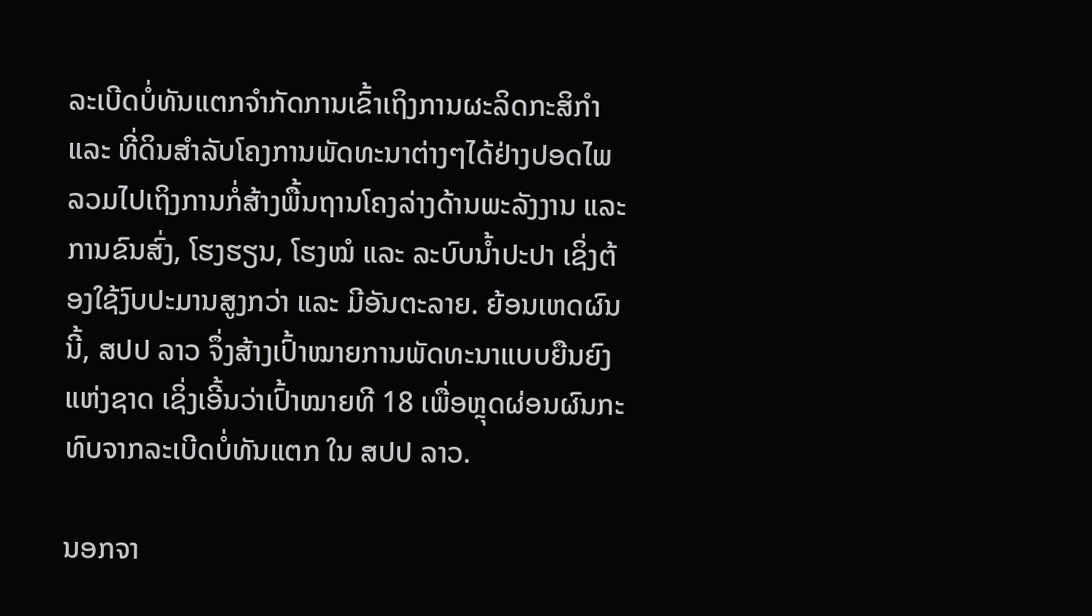ລະເບີດບໍ່ທັນແຕກຈຳກັດການເຂົ້າເຖິງການຜະລິດກະສິກຳ ແລະ ທີ່ດິນສຳລັບໂຄງການພັດທະນາຕ່າງໆໄດ້ຢ່າງປອດໄພ ລວມໄປເຖິງການກໍ່ສ້າງພື້ນຖານໂຄງລ່າງດ້ານພະລັງງານ ແລະ ການຂົນສົ່ງ, ໂຮງຮຽນ, ໂຮງໝໍ ແລະ ລະບົບນໍ້າປະປາ ເຊິ່ງຕ້ອງໃຊ້ງົບປະມານສູງກວ່າ ແລະ ມີອັນຕະລາຍ. ຍ້ອນເຫດຜົນນີ້, ສປປ ລາວ ຈຶ່ງສ້າງເປົ້າໝາຍການພັດທະນາແບບຍືນຍົງແຫ່ງຊາດ ເຊິ່ງເອີ້ນວ່າເປົ້າໝາຍທີ 18 ເພື່ອຫຼຸດຜ່ອນຜົນກະທົບຈາກລະເບີດບໍ່ທັນແຕກ ໃນ ສປປ ລາວ.

ນອກຈາ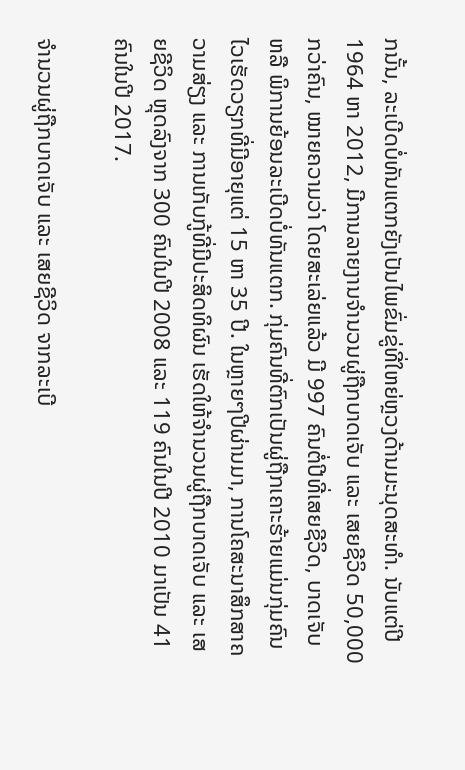ກນັ້ນ, ລະເບີດບໍ່ທັນແຕກຍັງເປັນໄພຂົ່ມຂູ່ທີ່ໃຫຍ່ຫຼວງດ້ານມະນຸດສະທຳ. ນັບແຕ່ປີ 1964 ຫາ 2012, ມີການລາຍງານຈຳນວນຜູ່ຖືກບາດເຈັບ ແລະ ເສຍຊີວິດ 50,000 ກວ່າຄົນ, ໝາຍຄວາມວ່າ ໂດຍສະເລ່ຍແລ້ວ ມີ 997 ຄົນຕໍ່ປີທີ່ເສຍຊີວິດ, ບາດເຈັບ ຫລື ພິການຍ້ອນລະເບີດບໍ່ທັນແຕກ. ກຸ່ມຄົນທີ່ຕົກເປັນຜູ່ຖືກເຄາະຮ້າຍແມ່ນກຸ່ມຄົນໄວເຮັດວຽກທີ່ມີອາຍຸແຕ່ 15 ຫາ 35 ປີ. ໃນຫຼາຍໆປີຜ່ານມາ, ການໂຄສະນາສຶກສາຄວາມສ່ຽງ ແລະ ການເກັບກູ້ທີ່ມີປະສິດທິຜົນ ເຮັດໃຫ້ຈຳນວນຜູ່ຖືກບາດເຈັບ ແລະ ເສຍຊີວິດ ຫຼຸດລົງຈາກ 300 ຄົນໃນປີ 2008 ແລະ 119 ຄົນໃນປີ 2010 ມາເປັນ 41 ຄົນໃນປີ 2017.

ຈຳນວນຜູ່ຖືກບາດເຈັບ ແລະ ເສຍຊີວິດ ຈາກລະເບີ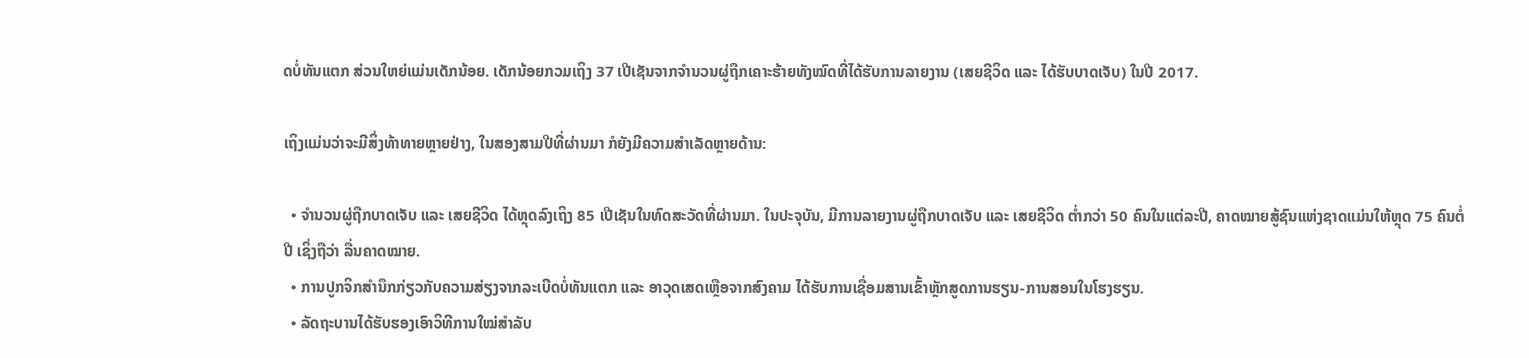ດບໍ່ທັນແຕກ ສ່ວນໃຫຍ່ແມ່ນເດັກນ້ອຍ. ເດັກນ້ອຍກວມເຖິງ 37 ເປີເຊັນຈາກຈຳນວນຜູ່ຖືກເຄາະຮ້າຍທັງໝົດທີ່ໄດ້ຮັບການລາຍງານ (ເສຍຊີວິດ ແລະ ໄດ້ຮັບບາດເຈັບ) ໃນປີ 2017.

ເຖິງແມ່ນວ່າຈະມີສິ່ງທ້າທາຍຫຼາຍຢ່າງ, ໃນສອງສາມປີທີ່ຜ່ານມາ ກໍຍັງມີຄວາມສຳເລັດຫຼາຍດ້ານ:

  • ຈຳນວນຜູ່ຖືກບາດເຈັບ ແລະ ເສຍຊີວິດ ໄດ້ຫຼຸດລົງເຖິງ 85 ເປີເຊັນໃນທົດສະວັດທີ່ຜ່ານມາ. ໃນປະຈຸບັນ, ມີການລາຍງານຜູ່ຖືກບາດເຈັບ ແລະ ເສຍຊີວິດ ຕໍ່າກວ່າ 50 ຄົນໃນແຕ່ລະປີ, ຄາດໝາຍສູ້ຊົນແຫ່ງຊາດແມ່ນໃຫ້ຫຼຸດ 75 ຄົນຕໍ່ປີ ເຊິ່ງຖືວ່າ ລື່ນຄາດໝາຍ.
  • ການປູກຈິກສຳນຶກກ່ຽວກັບຄວາມສ່ຽງຈາກລະເບີດບໍ່ທັນແຕກ ແລະ ອາວຸດເສດເຫຼືອຈາກສົງຄາມ ໄດ້ຮັບການເຊື່ອມສານເຂົ້າຫຼັກສູດການຮຽນ-ການສອນໃນໂຮງຮຽນ.
  • ລັດຖະບານໄດ້ຮັບຮອງເອົາວິທີການໃໝ່ສຳລັບ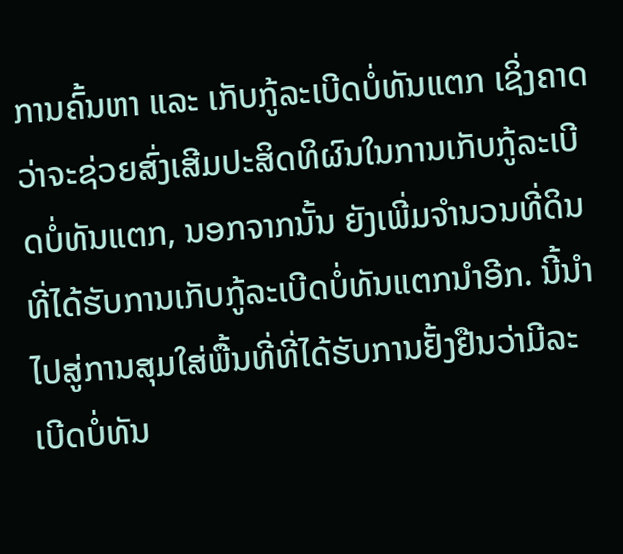ການຄົ້ນຫາ ແລະ ເກັບກູ້ລະເບີດບໍ່ທັນແຕກ ເຊິ່ງຄາດວ່າຈະຊ່ວຍສົ່ງເສີມປະສິດທິຜົນໃນການເກັບກູ້ລະເບີດບໍ່ທັນແຕກ, ນອກຈາກນັ້ນ ຍັງເພີ່ມຈຳນວນທີ່ດິນທີ່ໄດ້ຮັບການເກັບກູ້ລະເບີດບໍ່ທັນແຕກນຳອີກ. ນີ້ນຳໄປສູ່ການສຸມໃສ່ພື້ນທີ່ທີ່ໄດ້ຮັບການຢັ້ງຢືນວ່າມີລະເບີດບໍ່ທັນ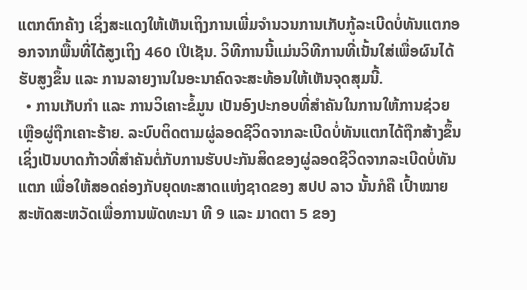ແຕກຕົກຄ້າງ ເຊິ່ງສະແດງໃຫ້ເຫັນເຖິງການເພີ່ມຈຳນວນການເກັບກູ້ລະເບີດບໍ່ທັນແຕກອອກຈາກພື້ນທີ່ໄດ້ສູງເຖິງ 460 ເປີເຊັນ. ວິທີການນີ້ແມ່ນວິທີການທີ່ເນັ້ນໃສ່ເພື່ອຜົນໄດ້ຮັບສູງຂຶ້ນ ແລະ ການລາຍງານໃນອະນາຄົດຈະສະທ້ອນໃຫ້ເຫັນຈຸດສຸມນີ້.
  • ການເກັບກຳ ແລະ ການວິເຄາະຂໍ້ມູນ ເປັນອົງປະກອບທີ່ສຳຄັນໃນການໃຫ້ການຊ່ວຍເຫຼືອຜູ່ຖືກເຄາະຮ້າຍ. ລະບົບຕິດຕາມຜູ່ລອດຊີວິດຈາກລະເບີດບໍ່ທັນແຕກໄດ້ຖືກສ້າງຂຶ້ນ ເຊິ່ງເປັນບາດກ້າວທີ່ສຳຄັນຕໍ່ກັບການຮັບປະກັນສິດຂອງຜູ່ລອດຊີວິດຈາກລະເບີດບໍ່ທັນແຕກ ເພື່ອໃຫ້ສອດຄ່ອງກັບຍຸດທະສາດແຫ່ງຊາດຂອງ ສປປ ລາວ ນັ້ນກໍຄື ເປົ້າໝາຍສະຫັດສະຫວັດເພື່ອການພັດທະນາ ທີ 9 ແລະ ມາດຕາ 5 ຂອງ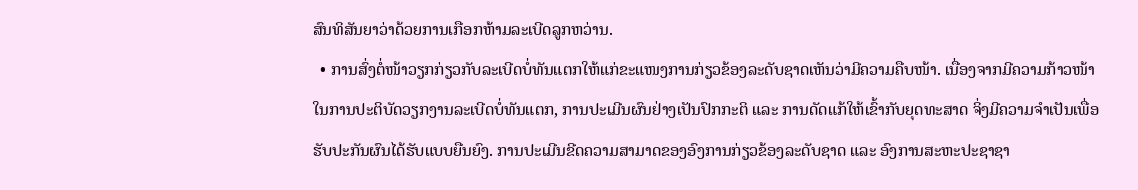ສົນທິສັນຍາວ່າດ້ວຍການເກືອກຫ້າມລະເບີດລູກຫວ່ານ.
  • ການສົ່ງຕໍ່ໜ້າວຽກກ່ຽວກັບລະເບີດບໍ່ທັນແຕກໃຫ້ແກ່ຂະແໜງການກ່ຽວຂ້ອງລະດັບຊາດເຫັນວ່າມີຄວາມຄືບໜ້າ. ເນື່ອງຈາກມີຄວາມກ້າວໜ້າໃນການປະຕິບັດວຽກງານລະເບີດບໍ່ທັນແຕກ, ການປະເມີນຜົນຢ່າງເປັນປົກກະຕິ ແລະ ການດັດແກ້ໃຫ້ເຂົ້າກັບຍຸດທະສາດ ຈິ່ງມີຄວາມຈຳເປັນເພື່ອຮັບປະກັນຜົນໄດ້ຮັບແບບຍືນຍົງ. ການປະເມີນຂີດຄວາມສາມາດຂອງອົງການກ່ຽວຂ້ອງລະດັບຊາດ ແລະ ອົງການສະຫະປະຊາຊາ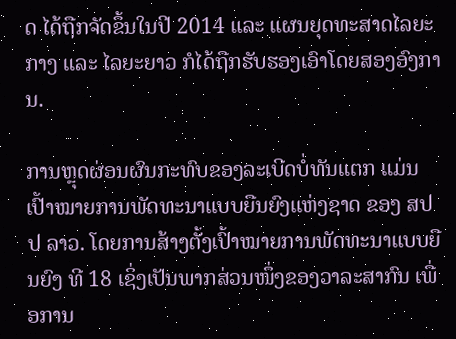ດ ໄດ້ຖືກຈັດຂຶ້ນໃນປີ 2014 ແລະ ແຜນຍຸດທະສາດໄລຍະກາງ ແລະ ໄລຍະຍາວ ກໍໄດ້ຖືກຮັບຮອງເອົາໂດຍສອງອົງການ.

ການຫຼຸດຜ່ອນຜົນກະທົບຂອງລະເບີດບໍ່ທັນແຕກ ແມ່ນເປົ້າໝາຍການພັດທະນາແບບຍືນຍົງແຫ່ງຊາດ ຂອງ ສປປ ລາວ. ໂດຍການສ້າງຕັ້ງເປົ້າໝາຍການພັດທະນາແບບຍືນຍົງ ທີ 18 ເຊິ່ງເປັນພາກສ່ວນໜຶ່ງຂອງວາລະສາກົນ ເພື່ອການ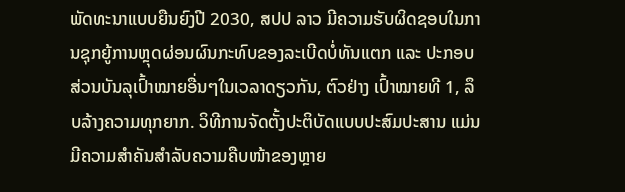ພັດທະນາແບບຍືນຍົງປີ 2030, ສປປ ລາວ ມີຄວາມຮັບຜິດຊອບໃນການຊຸກຍູ້ການຫຼຸດຜ່ອນຜົນກະທົບຂອງລະເບີດບໍ່ທັນແຕກ ແລະ ປະກອບສ່ວນບັນລຸເປົ້າໝາຍອື່ນໆໃນເວລາດຽວກັນ, ຕົວຢ່າງ ເປົ້າໝາຍທີ 1, ລຶບລ້າງຄວາມທຸກຍາກ. ວິທີການຈັດຕັ້ງປະຕິບັດແບບປະສົມປະສານ ແມ່ນມີຄວາມສຳຄັນສຳລັບຄວາມຄືບໜ້າຂອງຫຼາຍ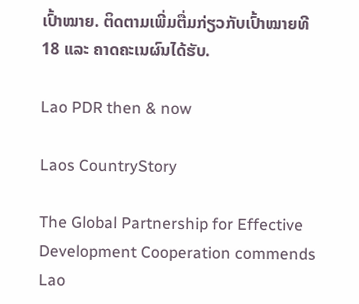ເປົ້າໝາຍ. ຕິດຕາມເພີ່ມຕື່ມກ່ຽວກັບເປົ້າໝາຍທີ 18 ແລະ ຄາດຄະເນຜົນໄດ້ຮັບ.

Lao PDR then & now

Laos CountryStory

The Global Partnership for Effective Development Cooperation commends Lao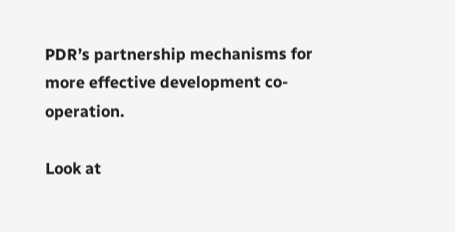PDR’s partnership mechanisms for more effective development co-operation.

Look at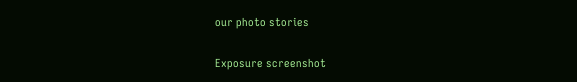our photo stories

Exposure screenshot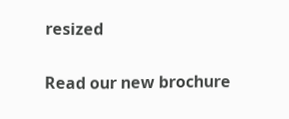resized

Read our new brochure